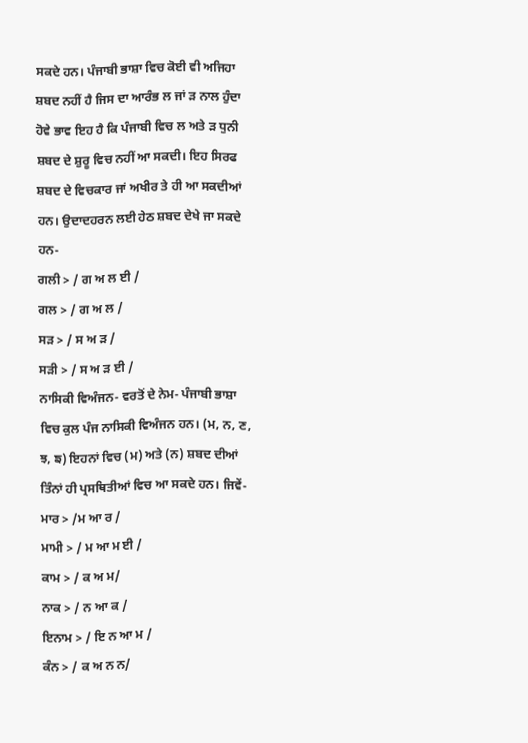ਸਕਦੇ ਹਨ। ਪੰਜਾਬੀ ਭਾਸ਼ਾ ਵਿਚ ਕੋਈ ਵੀ ਅਜਿਹਾ ਸ਼ਬਦ ਨਹੀਂ ਹੈ ਜਿਸ ਦਾ ਆਰੰਭ ਲ ਜਾਂ ੜ ਨਾਲ ਹੁੰਦਾ ਹੋਵੇ ਭਾਵ ਇਹ ਹੈ ਕਿ ਪੰਜਾਬੀ ਵਿਚ ਲ ਅਤੇ ੜ ਧੁਨੀ ਸ਼ਬਦ ਦੇ ਸ਼ੁਰੂ ਵਿਚ ਨਹੀਂ ਆ ਸਕਦੀ। ਇਹ ਸਿਰਫ ਸ਼ਬਦ ਦੇ ਵਿਚਕਾਰ ਜਾਂ ਅਖੀਰ ਤੇ ਹੀ ਆ ਸਕਦੀਆਂ ਹਨ। ਉਦਾਦਹਰਨ ਲਈ ਹੇਠ ਸ਼ਬਦ ਦੇਖੇ ਜਾ ਸਕਦੇ ਹਨ-
ਗਲੀ > / ਗ ਅ ਲ ਈ /
ਗਲ > / ਗ ਅ ਲ /
ਸੜ > / ਸ ਅ ੜ /
ਸੜੀ > / ਸ ਅ ੜ ਈ /
ਨਾਸਿਕੀ ਵਿਅੰਜਨ- ਵਰਤੋਂ ਦੇ ਨੇਮ- ਪੰਜਾਬੀ ਭਾਸ਼ਾ ਵਿਚ ਕੁਲ ਪੰਜ ਨਾਸਿਕੀ ਵਿਅੰਜਨ ਹਨ। (ਮ, ਨ, ਣ, ਝ, ਙ) ਇਹਨਾਂ ਵਿਚ (ਮ) ਅਤੇ (ਨ) ਸ਼ਬਦ ਦੀਆਂ ਤਿੰਨਾਂ ਹੀ ਪ੍ਰਸਥਿਤੀਆਂ ਵਿਚ ਆ ਸਕਦੇ ਹਨ। ਜਿਵੇਂ-
ਮਾਰ > /ਮ ਆ ਰ /
ਮਾਮੀ > / ਮ ਆ ਮ ਈ /
ਕਾਮ > / ਕ ਅ ਮ/
ਨਾਕ > / ਨ ਆ ਕ /
ਇਨਾਮ > / ਇ ਨ ਆ ਮ /
ਕੰਨ > / ਕ ਅ ਨ ਨ/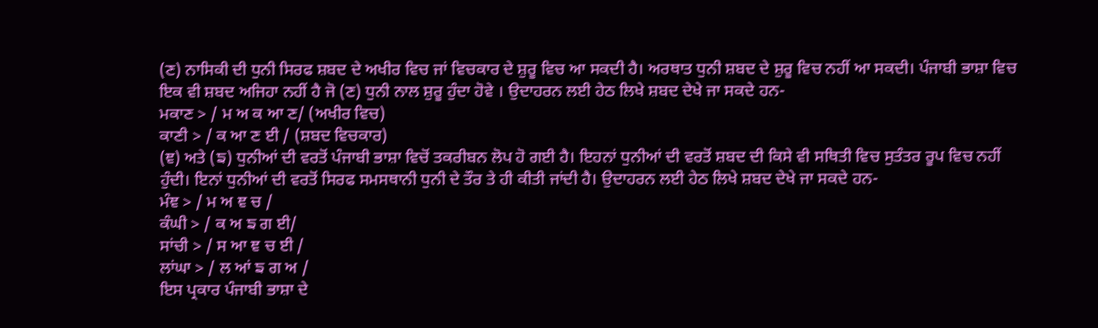(ਣ) ਨਾਸਿਕੀ ਦੀ ਧੁਨੀ ਸਿਰਫ ਸ਼ਬਦ ਦੇ ਅਖੀਰ ਵਿਚ ਜਾਂ ਵਿਚਕਾਰ ਦੇ ਸ਼ੁਰੂ ਵਿਚ ਆ ਸਕਦੀ ਹੈ। ਅਰਥਾਤ ਧੁਨੀ ਸ਼ਬਦ ਦੇ ਸ਼ੁਰੂ ਵਿਚ ਨਹੀਂ ਆ ਸਕਦੀ। ਪੰਜਾਬੀ ਭਾਸ਼ਾ ਵਿਚ ਇਕ ਵੀ ਸ਼ਬਦ ਅਜਿਹਾ ਨਹੀਂ ਹੈ ਜੋ (ਣ) ਧੁਨੀ ਨਾਲ ਸ਼ੁਰੂ ਹੁੰਦਾ ਹੋਵੇ । ਉਦਾਹਰਨ ਲਈ ਹੇਠ ਲਿਖੇ ਸ਼ਬਦ ਦੇਖੇ ਜਾ ਸਕਦੇ ਹਨ-
ਮਕਾਣ > / ਮ ਅ ਕ ਆ ਣ/ (ਅਖੀਰ ਵਿਚ)
ਕਾਣੀ > / ਕ ਆ ਣ ਈ / (ਸ਼ਬਦ ਵਿਚਕਾਰ)
(ਞ) ਅਤੇ (ਙ) ਧੁਨੀਆਂ ਦੀ ਵਰਤੋਂ ਪੰਜਾਬੀ ਭਾਸ਼ਾ ਵਿਚੋਂ ਤਕਰੀਬਨ ਲੋਪ ਹੋ ਗਈ ਹੈ। ਇਹਨਾਂ ਧੁਨੀਆਂ ਦੀ ਵਰਤੋਂ ਸ਼ਬਦ ਦੀ ਕਿਸੇ ਵੀ ਸਥਿਤੀ ਵਿਚ ਸੁਤੰਤਰ ਰੂਪ ਵਿਚ ਨਹੀਂ ਹੁੰਦੀ। ਇਨਾਂ ਧੁਨੀਆਂ ਦੀ ਵਰਤੋਂ ਸਿਰਫ ਸਮਸਥਾਨੀ ਧੁਨੀ ਦੇ ਤੌਰ ਤੇ ਹੀ ਕੀਤੀ ਜਾਂਦੀ ਹੈ। ਉਦਾਹਰਨ ਲਈ ਹੇਠ ਲਿਖੇ ਸ਼ਬਦ ਦੇਖੇ ਜਾ ਸਕਦੇ ਹਨ-
ਮੰਞ > / ਮ ਅ ਞ ਚ /
ਕੰਘੀ > / ਕ ਅ ਙ ਗ ਈ/
ਸਾਂਚੀ > / ਸ ਆ ਞ ਚ ਈ /
ਲਾਂਘਾ > / ਲ ਆਂ ਙ ਗ ਅ /
ਇਸ ਪ੍ਰਕਾਰ ਪੰਜਾਬੀ ਭਾਸ਼ਾ ਦੇ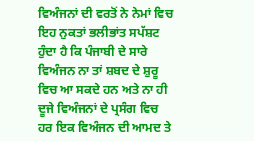ਵਿਅੰਜਨਾਂ ਦੀ ਵਰਤੋਂ ਨੇ ਨੇਮਾਂ ਵਿਚ ਇਹ ਨੁਕਤਾਂ ਭਲੀਭਾਂਤ ਸਪੱਸ਼ਟ ਹੁੰਦਾ ਹੈ ਕਿ ਪੰਜਾਬੀ ਦੇ ਸਾਰੇ ਵਿਅੰਜਨ ਨਾ ਤਾਂ ਸ਼ਬਦ ਦੇ ਸ਼ੁਰੂ ਵਿਚ ਆ ਸਕਦੇ ਹਨ ਅਤੇ ਨਾ ਹੀ ਦੂਜੇ ਵਿਅੰਜਨਾਂ ਦੇ ਪ੍ਰਸੰਗ ਵਿਚ ਹਰ ਇਕ ਵਿਅੰਜਨ ਦੀ ਆਮਦ ਤੇ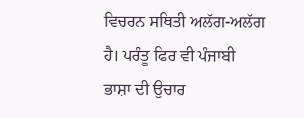ਵਿਚਰਨ ਸਥਿਤੀ ਅਲੱਗ-ਅਲੱਗ ਹੈ। ਪਰੰਤੂ ਫਿਰ ਵੀ ਪੰਜਾਬੀ ਭਾਸ਼ਾ ਦੀ ਉਚਾਰ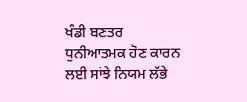ਖੰਡੀ ਬਣਤਰ ਧੁਨੀਆਤਮਕ ਹੋਣ ਕਾਰਨ ਲਈ ਸਾਂਝੇ ਨਿਯਮ ਲੱਭੇ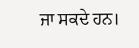ਜਾ ਸਕਦੇ ਹਨ।